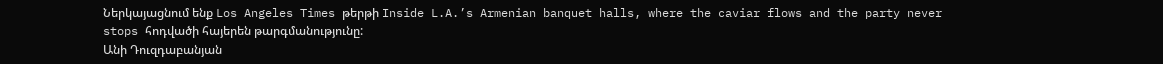Ներկայացնում ենք Los Angeles Times թերթի Inside L.A.’s Armenian banquet halls, where the caviar flows and the party never stops հոդվածի հայերեն թարգմանությունը:
Անի Դուզդաբանյան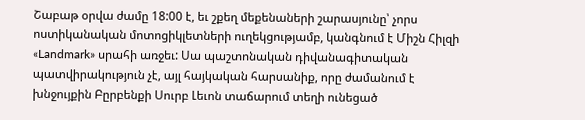Շաբաթ օրվա ժամը 18:00 է, եւ շքեղ մեքենաների շարասյունը՝ չորս ոստիկանական մոտոցիկլետների ուղեկցությամբ, կանգնում է Միշն Հիլզի «Landmark» սրահի առջեւ: Սա պաշտոնական դիվանագիտական պատվիրակություն չէ, այլ հայկական հարսանիք, որը ժամանում է խնջույքին Բըրբենքի Սուրբ Լեւոն տաճարում տեղի ունեցած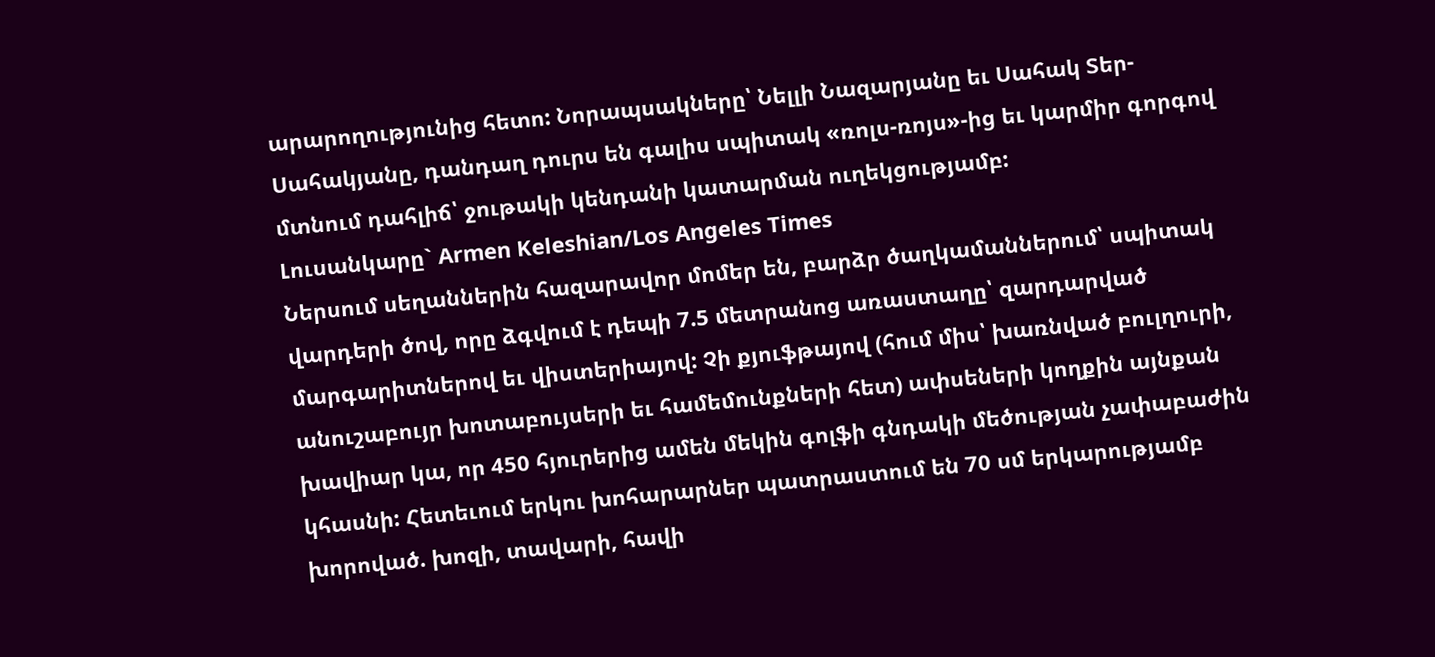արարողությունից հետո: Նորապսակները՝ Նելլի Նազարյանը եւ Սահակ Տեր-Սահակյանը, դանդաղ դուրս են գալիս սպիտակ «ռոլս-ռոյս»-ից եւ կարմիր գորգով մտնում դահլիճ՝ ջութակի կենդանի կատարման ուղեկցությամբ:
Լուսանկարը` Armen Keleshian/Los Angeles Times
Ներսում սեղաններին հազարավոր մոմեր են, բարձր ծաղկամաններում՝ սպիտակ վարդերի ծով, որը ձգվում է դեպի 7.5 մետրանոց առաստաղը՝ զարդարված մարգարիտներով եւ վիստերիայով: Չի քյուֆթայով (հում միս՝ խառնված բուլղուրի, անուշաբույր խոտաբույսերի եւ համեմունքների հետ) ափսեների կողքին այնքան խավիար կա, որ 450 հյուրերից ամեն մեկին գոլֆի գնդակի մեծության չափաբաժին կհասնի: Հետեւում երկու խոհարարներ պատրաստում են 70 սմ երկարությամբ խորոված. խոզի, տավարի, հավի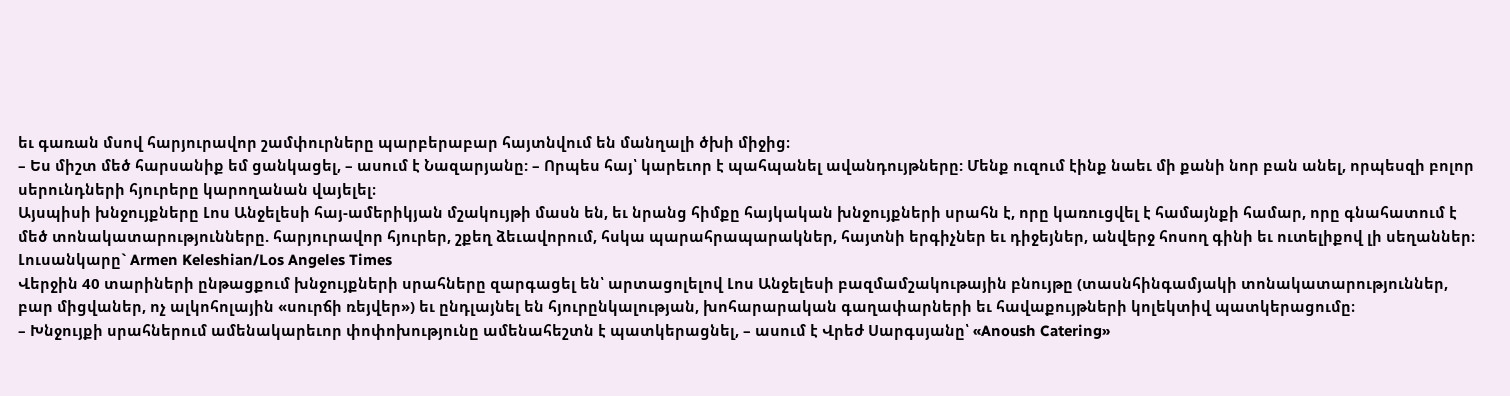եւ գառան մսով հարյուրավոր շամփուրները պարբերաբար հայտնվում են մանղալի ծխի միջից։
– Ես միշտ մեծ հարսանիք եմ ցանկացել, – ասում է Նազարյանը: – Որպես հայ՝ կարեւոր է պահպանել ավանդույթները: Մենք ուզում էինք նաեւ մի քանի նոր բան անել, որպեսզի բոլոր սերունդների հյուրերը կարողանան վայելել։
Այսպիսի խնջույքները Լոս Անջելեսի հայ-ամերիկյան մշակույթի մասն են, եւ նրանց հիմքը հայկական խնջույքների սրահն է, որը կառուցվել է համայնքի համար, որը գնահատում է մեծ տոնակատարությունները. հարյուրավոր հյուրեր, շքեղ ձեւավորում, հսկա պարահրապարակներ, հայտնի երգիչներ եւ դիջեյներ, անվերջ հոսող գինի եւ ուտելիքով լի սեղաններ։
Լուսանկարը` Armen Keleshian/Los Angeles Times
Վերջին 40 տարիների ընթացքում խնջույքների սրահները զարգացել են՝ արտացոլելով Լոս Անջելեսի բազմամշակութային բնույթը (տասնհինգամյակի տոնակատարություններ, բար միցվաներ, ոչ ալկոհոլային «սուրճի ռեյվեր») եւ ընդլայնել են հյուրընկալության, խոհարարական գաղափարների եւ հավաքույթների կոլեկտիվ պատկերացումը։
– Խնջույքի սրահներում ամենակարեւոր փոփոխությունը ամենահեշտն է պատկերացնել, – ասում է Վրեժ Սարգսյանը՝ «Anoush Catering»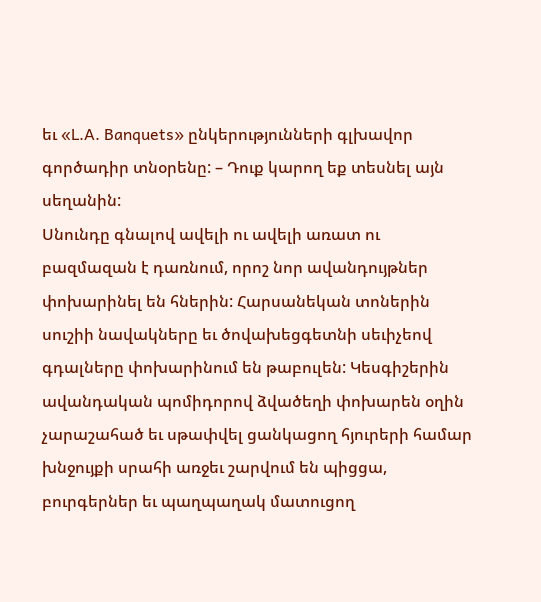եւ «L.A. Banquets» ընկերությունների գլխավոր գործադիր տնօրենը: – Դուք կարող եք տեսնել այն սեղանին:
Սնունդը գնալով ավելի ու ավելի առատ ու բազմազան է դառնում, որոշ նոր ավանդույթներ փոխարինել են հներին: Հարսանեկան տոներին սուշիի նավակները եւ ծովախեցգետնի սեւիչեով գդալները փոխարինում են թաբուլեն: Կեսգիշերին ավանդական պոմիդորով ձվածեղի փոխարեն օղին չարաշահած եւ սթափվել ցանկացող հյուրերի համար խնջույքի սրահի առջեւ շարվում են պիցցա, բուրգերներ եւ պաղպաղակ մատուցող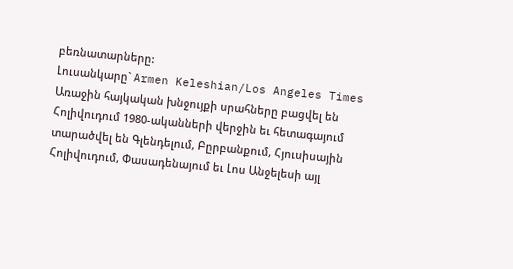բեռնատարները:
Լուսանկարը` Armen Keleshian/Los Angeles Times
Առաջին հայկական խնջույքի սրահները բացվել են Հոլիվուդում 1980-ականների վերջին եւ հետագայում տարածվել են Գլենդելում, Բըրբանքում, Հյուսիսային Հոլիվուդում, Փասադենայում եւ Լոս Անջելեսի այլ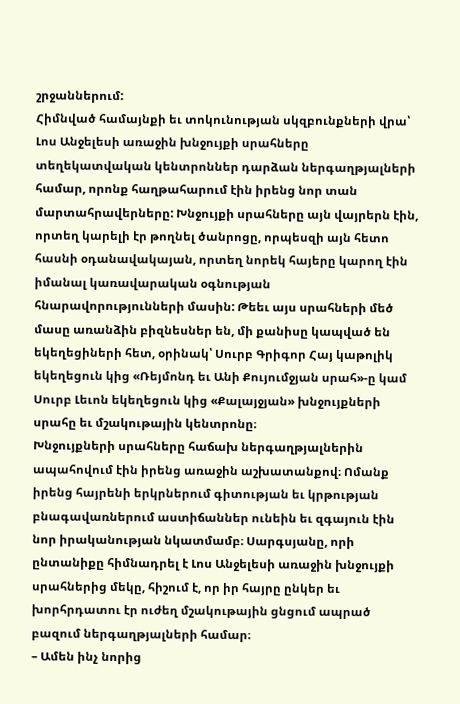շրջաններում:
Հիմնված համայնքի եւ տոկունության սկզբունքների վրա՝ Լոս Անջելեսի առաջին խնջույքի սրահները տեղեկատվական կենտրոններ դարձան ներգաղթյալների համար, որոնք հաղթահարում էին իրենց նոր տան մարտահրավերները: Խնջույքի սրահները այն վայրերն էին, որտեղ կարելի էր թողնել ծանրոցը, որպեսզի այն հետո հասնի օդանավակայան, որտեղ նորեկ հայերը կարող էին իմանալ կառավարական օգնության հնարավորությունների մասին: Թեեւ այս սրահների մեծ մասը առանձին բիզնեսներ են, մի քանիսը կապված են եկեղեցիների հետ, օրինակ՝ Սուրբ Գրիգոր Հայ կաթոլիկ եկեղեցուն կից «Ռեյմոնդ եւ Անի Քույումջյան սրահ»-ը կամ Սուրբ Լեւոն եկեղեցուն կից «Քալայջյան» խնջույքների սրահը եւ մշակութային կենտրոնը։
Խնջույքների սրահները հաճախ ներգաղթյալներին ապահովում էին իրենց առաջին աշխատանքով։ Ոմանք իրենց հայրենի երկրներում գիտության եւ կրթության բնագավառներում աստիճաններ ունեին եւ զգայուն էին նոր իրականության նկատմամբ։ Սարգսյանը, որի ընտանիքը հիմնադրել է Լոս Անջելեսի առաջին խնջույքի սրահներից մեկը, հիշում է, որ իր հայրը ընկեր եւ խորհրդատու էր ուժեղ մշակութային ցնցում ապրած բազում ներգաղթյալների համար։
– Ամեն ինչ նորից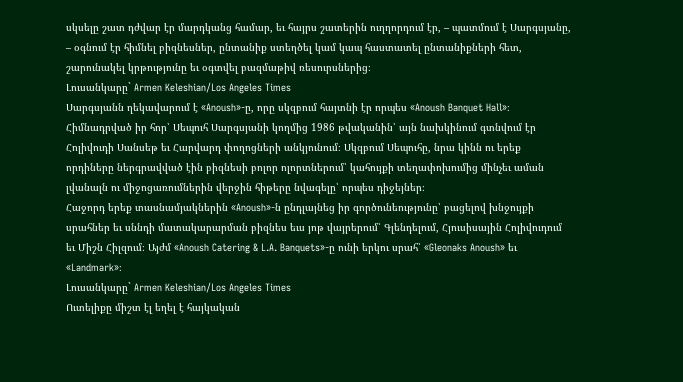սկսելը շատ դժվար էր մարդկանց համար, եւ հայրս շատերին ուղղորդում էր, – պատմում է Սարգսյանը, – օգնում էր հիմնել բիզնեսներ, ընտանիք ստեղծել կամ կապ հաստատել ընտանիքների հետ, շարունակել կրթությունը եւ օգտվել բազմաթիվ ռեսուրսներից։
Լուսանկարը` Armen Keleshian/Los Angeles Times
Սարգսյանն ղեկավարում է «Anoush»-ը, որը սկզբում հայտնի էր որպես «Anoush Banquet Hall»։ Հիմնադրված իր հոր՝ Սեպուհ Սարգսյանի կողմից 1986 թվականին՝ այն նախկինում գտնվում էր Հոլիվուդի Սանսեթ եւ Հարվարդ փողոցների անկյունում։ Սկզբում Սեպուհը, նրա կինն ու երեք որդիները ներգրավված էին բիզնեսի բոլոր ոլորտներում՝ կահույքի տեղափոխումից մինչեւ աման լվանալն ու միջոցառումներին վերջին հիթերը նվագելը՝ որպես դիջեյներ։
Հաջորդ երեք տասնամյակներին «Anoush»-ն ընդլայնեց իր գործունեությունը՝ բացելով խնջույքի սրահներ եւ սննդի մատակարարման բիզնես եւս յոթ վայրերում՝ Գլենդելում, Հյուսիսային Հոլիվուդում եւ Միշն Հիլզում։ Այժմ «Anoush Catering & L.A. Banquets»-ը ունի երկու սրահ՝ «Gleonaks Anoush» եւ «Landmark»։
Լուսանկարը` Armen Keleshian/Los Angeles Times
Ուտելիքը միշտ էլ եղել է հայկական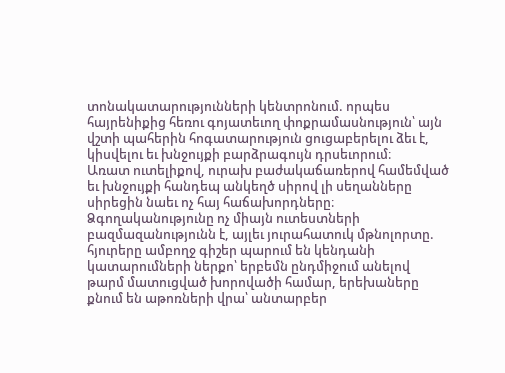տոնակատարությունների կենտրոնում. որպես հայրենիքից հեռու գոյատեւող փոքրամասնություն՝ այն վշտի պահերին հոգատարություն ցուցաբերելու ձեւ է, կիսվելու եւ խնջույքի բարձրագույն դրսեւորում։
Առատ ուտելիքով, ուրախ բաժակաճառերով համեմված եւ խնջույքի հանդեպ անկեղծ սիրով լի սեղանները սիրեցին նաեւ ոչ հայ հաճախորդները։ Ձգողականությունը ոչ միայն ուտեստների բազմազանությունն է, այլեւ յուրահատուկ մթնոլորտը. հյուրերը ամբողջ գիշեր պարում են կենդանի կատարումների ներքո՝ երբեմն ընդմիջում անելով թարմ մատուցված խորովածի համար, երեխաները քնում են աթոռների վրա՝ անտարբեր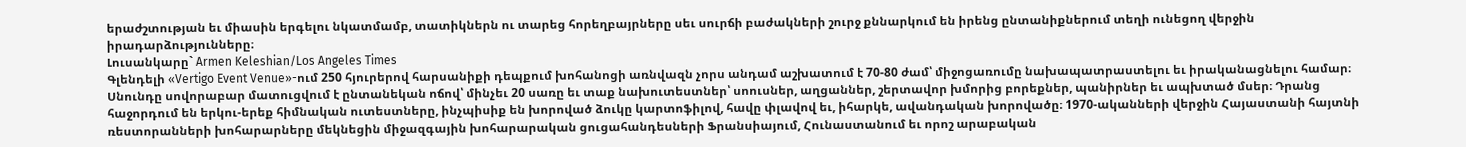երաժշտության եւ միասին երգելու նկատմամբ, տատիկներն ու տարեց հորեղբայրները սեւ սուրճի բաժակների շուրջ քննարկում են իրենց ընտանիքներում տեղի ունեցող վերջին իրադարձությունները։
Լուսանկարը` Armen Keleshian/Los Angeles Times
Գլենդելի «Vertigo Event Venue»-ում 250 հյուրերով հարսանիքի դեպքում խոհանոցի առնվազն չորս անդամ աշխատում է 70-80 ժամ՝ միջոցառումը նախապատրաստելու եւ իրականացնելու համար։
Սնունդը սովորաբար մատուցվում է ընտանեկան ոճով՝ մինչեւ 20 սառը եւ տաք նախուտեստներ՝ սոուսներ, աղցաններ, շերտավոր խմորից բորեքներ, պանիրներ եւ ապխտած մսեր։ Դրանց հաջորդում են երկու-երեք հիմնական ուտեստները, ինչպիսիք են խորոված ձուկը կարտոֆիլով, հավը փլավով եւ, իհարկե, ավանդական խորովածը։ 1970-ականների վերջին Հայաստանի հայտնի ռեստորանների խոհարարները մեկնեցին միջազգային խոհարարական ցուցահանդեսների Ֆրանսիայում, Հունաստանում եւ որոշ արաբական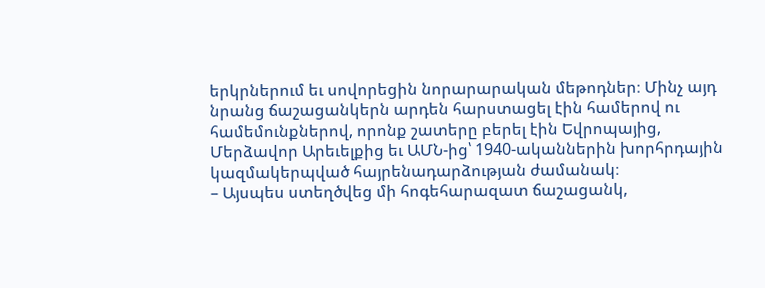երկրներում եւ սովորեցին նորարարական մեթոդներ։ Մինչ այդ նրանց ճաշացանկերն արդեն հարստացել էին համերով ու համեմունքներով, որոնք շատերը բերել էին Եվրոպայից, Մերձավոր Արեւելքից եւ ԱՄՆ-ից՝ 1940-ականներին խորհրդային կազմակերպված հայրենադարձության ժամանակ։
– Այսպես ստեղծվեց մի հոգեհարազատ ճաշացանկ,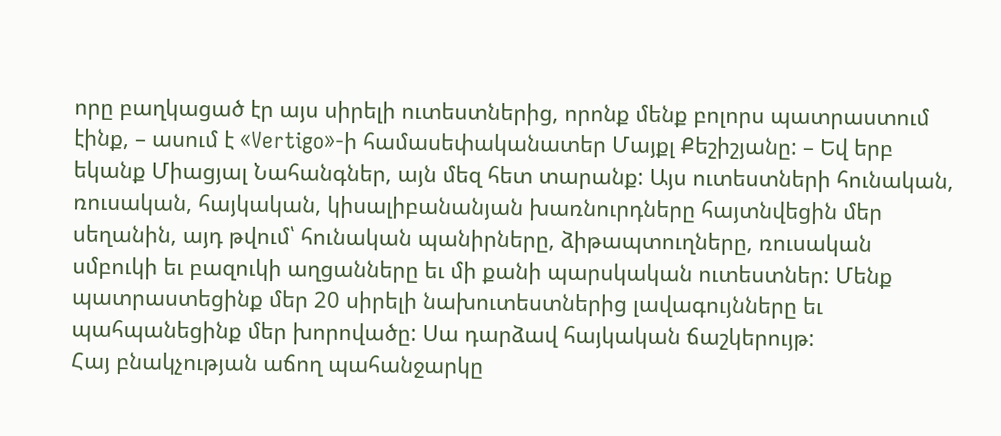որը բաղկացած էր այս սիրելի ուտեստներից, որոնք մենք բոլորս պատրաստում էինք, – ասում է «Vertigo»-ի համասեփականատեր Մայքլ Քեշիշյանը: – Եվ երբ եկանք Միացյալ Նահանգներ, այն մեզ հետ տարանք: Այս ուտեստների հունական, ռուսական, հայկական, կիսալիբանանյան խառնուրդները հայտնվեցին մեր սեղանին, այդ թվում՝ հունական պանիրները, ձիթապտուղները, ռուսական սմբուկի եւ բազուկի աղցանները եւ մի քանի պարսկական ուտեստներ: Մենք պատրաստեցինք մեր 20 սիրելի նախուտեստներից լավագույնները եւ պահպանեցինք մեր խորովածը: Սա դարձավ հայկական ճաշկերույթ:
Հայ բնակչության աճող պահանջարկը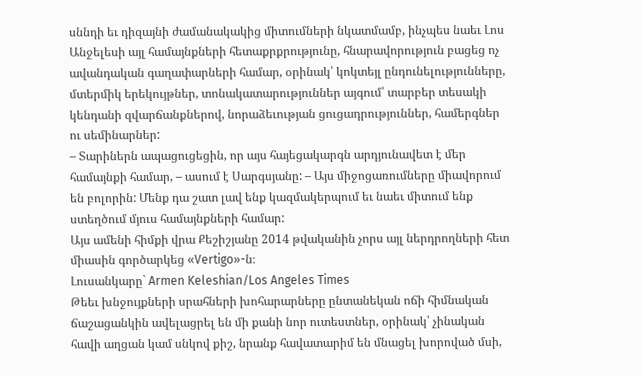սննդի եւ դիզայնի ժամանակակից միտումների նկատմամբ, ինչպես նաեւ Լոս Անջելեսի այլ համայնքների հետաքրքրությունը, հնարավորություն բացեց ոչ ավանդական գաղափարների համար, օրինակ՝ կոկտեյլ ընդունելությունները, մտերմիկ երեկույթներ, տոնակատարություններ այգում՝ տարբեր տեսակի կենդանի զվարճանքներով, նորաձեւության ցուցադրություններ, համերգներ ու սեմինարներ:
– Տարիներն ապացուցեցին, որ այս հայեցակարգն արդյունավետ է մեր համայնքի համար, – ասում է Սարգսյանը: – Այս միջոցառումները միավորում են բոլորին: Մենք դա շատ լավ ենք կազմակերպում եւ նաեւ միտում ենք ստեղծում մյուս համայնքների համար:
Այս ամենի հիմքի վրա Քեշիշյանը 2014 թվականին չորս այլ ներդրողների հետ միասին գործարկեց «Vertigo»-ն։
Լուսանկարը` Armen Keleshian/Los Angeles Times
Թեեւ խնջույքների սրահների խոհարարները ընտանեկան ոճի հիմնական ճաշացանկին ավելացրել են մի քանի նոր ուտեստներ, օրինակ՝ չինական հավի աղցան կամ սնկով քիշ, նրանք հավատարիմ են մնացել խորոված մսի,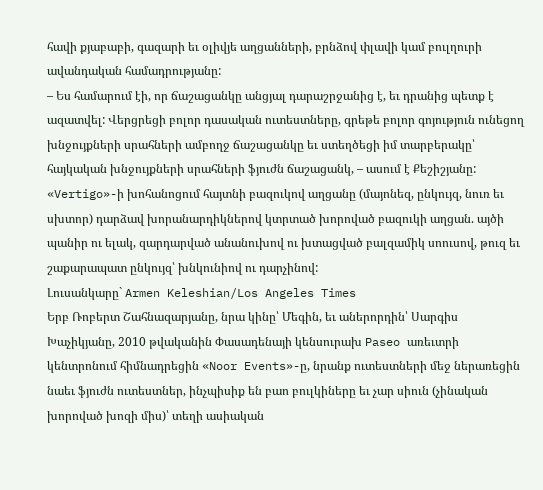հավի քյաբաբի, գազարի եւ օլիվյե աղցանների, բրնձով փլավի կամ բուլղուրի ավանդական համադրությանը:
– Ես համարում էի, որ ճաշացանկը անցյալ դարաշրջանից է, եւ դրանից պետք է ազատվել: Վերցրեցի բոլոր դասական ուտեստները, գրեթե բոլոր գոյություն ունեցող խնջույքների սրահների ամբողջ ճաշացանկը եւ ստեղծեցի իմ տարբերակը՝ հայկական խնջույքների սրահների ֆյուժն ճաշացանկ, – ասում է Քեշիշյանը:
«Vertigo»-ի խոհանոցում հայտնի բազուկով աղցանը (մայոնեզ, ընկույզ, նուռ եւ սխտոր) դարձավ խորանարդիկներով կտրտած խորոված բազուկի աղցան. այծի պանիր ու ելակ, զարդարված անանուխով ու խտացված բալզամիկ սոուսով, թուզ եւ շաքարապատ ընկույզ՝ խնկունիով ու դարչինով:
Լուսանկարը` Armen Keleshian/Los Angeles Times
Երբ Ռոբերտ Շահնազարյանը, նրա կինը՝ Մեգին, եւ աներորդին՝ Սարգիս Խաչիկյանը, 2010 թվականին Փասադենայի կենսուրախ Paseo առեւտրի կենտրոնում հիմնադրեցին «Noor Events»-ը, նրանք ուտեստների մեջ ներառեցին նաեւ ֆյուժն ուտեստներ, ինչպիսիք են բաո բուլկիները եւ չար սիուն (չինական խորոված խոզի միս)՝ տեղի ասիական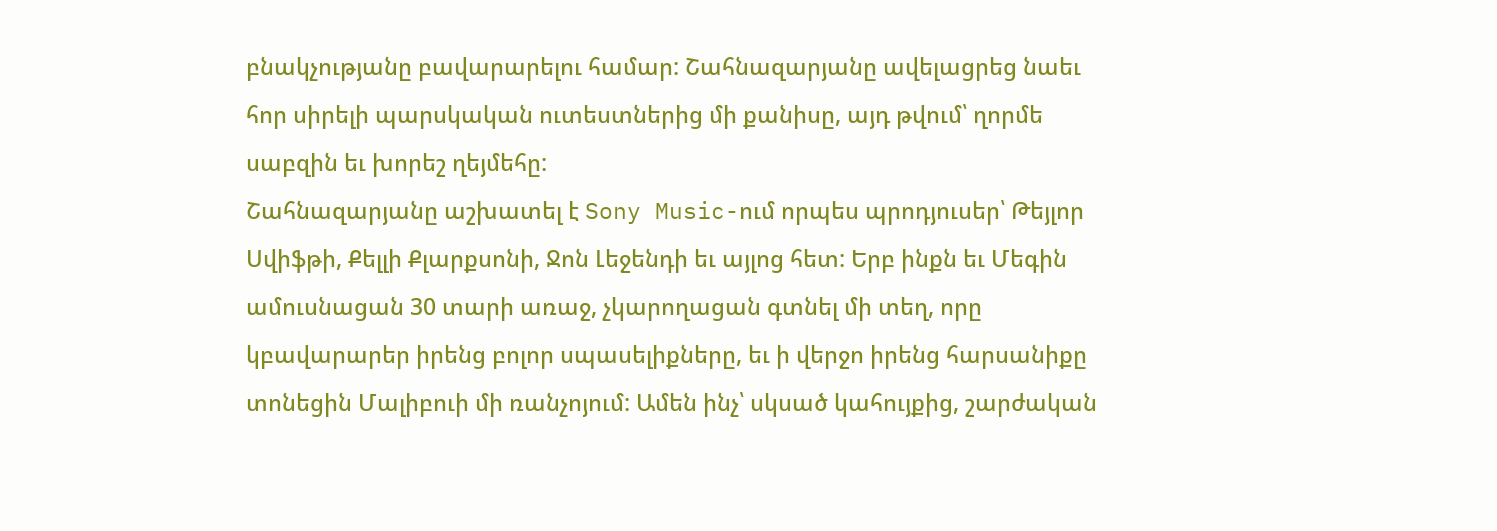բնակչությանը բավարարելու համար: Շահնազարյանը ավելացրեց նաեւ հոր սիրելի պարսկական ուտեստներից մի քանիսը, այդ թվում՝ ղորմե սաբզին եւ խորեշ ղեյմեհը:
Շահնազարյանը աշխատել է Sony Music-ում որպես պրոդյուսեր՝ Թեյլոր Սվիֆթի, Քելլի Քլարքսոնի, Ջոն Լեջենդի եւ այլոց հետ: Երբ ինքն եւ Մեգին ամուսնացան 30 տարի առաջ, չկարողացան գտնել մի տեղ, որը կբավարարեր իրենց բոլոր սպասելիքները, եւ ի վերջո իրենց հարսանիքը տոնեցին Մալիբուի մի ռանչոյում: Ամեն ինչ՝ սկսած կահույքից, շարժական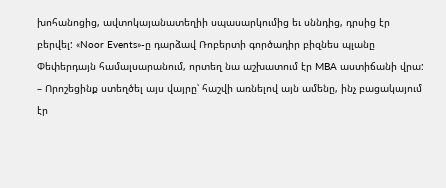խոհանոցից, ավտոկայանատեղիի սպասարկումից եւ սննդից, դրսից էր բերվել: «Noor Events»-ը դարձավ Ռոբերտի գործադիր բիզնես պլանը Փեփերդայն համալսարանում, որտեղ նա աշխատում էր MBA աստիճանի վրա:
– Որոշեցինք ստեղծել այս վայրը՝ հաշվի առնելով այն ամենը, ինչ բացակայում էր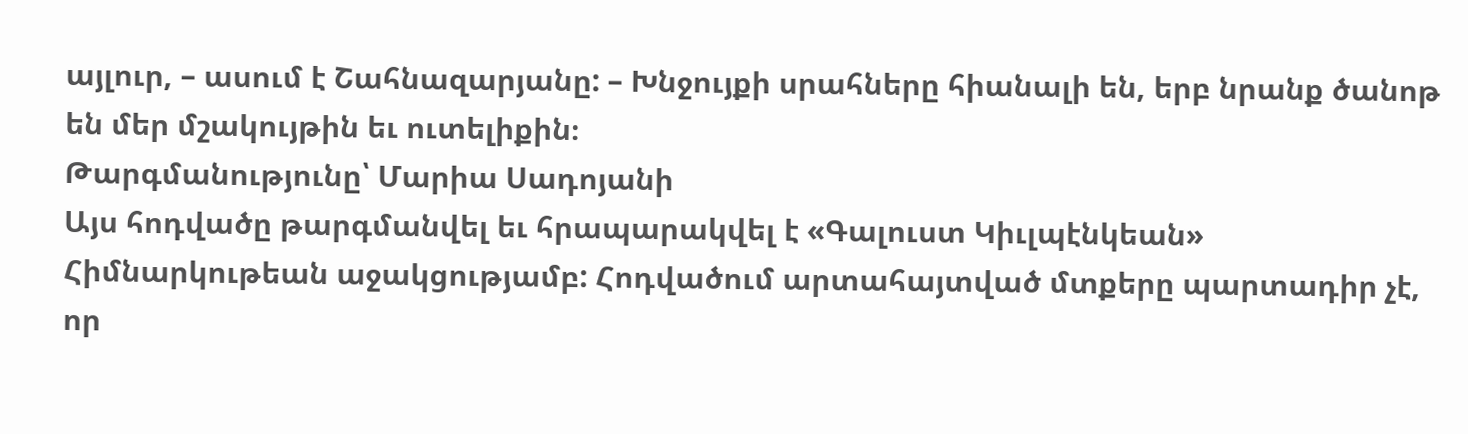այլուր, – ասում է Շահնազարյանը: – Խնջույքի սրահները հիանալի են, երբ նրանք ծանոթ են մեր մշակույթին եւ ուտելիքին։
Թարգմանությունը՝ Մարիա Սադոյանի
Այս հոդվածը թարգմանվել եւ հրապարակվել է «Գալուստ Կիւլպէնկեան» Հիմնարկութեան աջակցությամբ: Հոդվածում արտահայտված մտքերը պարտադիր չէ, որ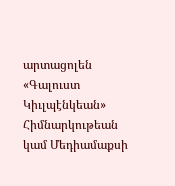արտացոլեն «Գալուստ Կիւլպէնկեան» Հիմնարկութեան կամ Մեդիամաքսի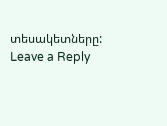տեսակետները:
Leave a Reply